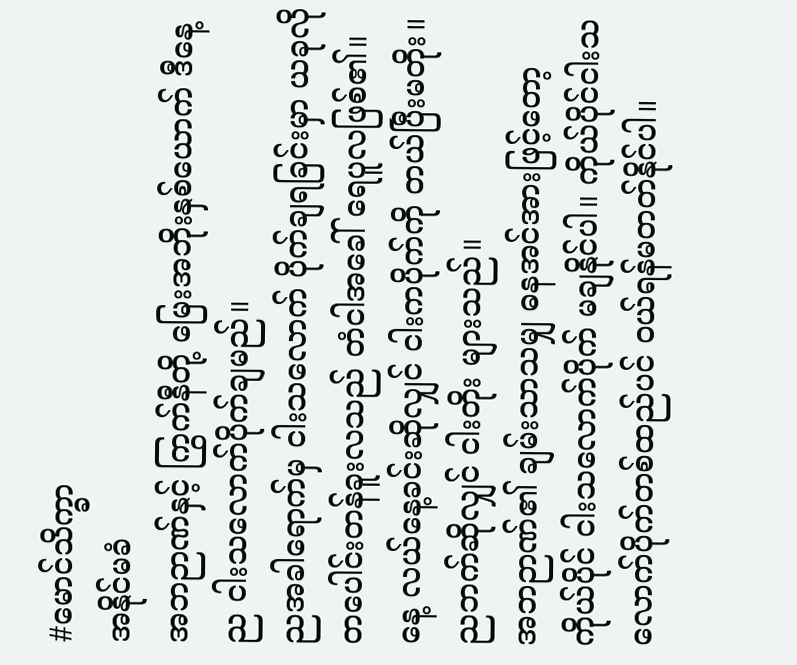#မောင်သိက္ခာ
အနိုင်မခံ
အဘဉာဏ်နှင့် ကြွက်နီတို့ မြေးအဘိုးနှစ်ယောက် ဒီနေ့ည ငါးသလောက်ပိုက်ချမည်။
ညအခါရောက်မှ ငါးသလောက် ပိုက်ချရခြင်းမှာ ယခုလို တပေါင်းတန်ခူးလသည် တံငါအခေါ် ရေပူလဖြစ်၏။ နေ့ လယ်နေ့ခင်းဆိုလျှင် ငါးကပိုက်ကို တယ်ပြီးမတိုး။ ညဘက်ဆိုလျှင် ငါးတိုး များသည်။
အဘဉာဏ်၏ ချမ်းသာသမျှ ဓနအင်အားဖြင့်တော့ ကိုယ်ပိုင် ငါးသလောက်ပိုက် မချနိုင်ပါ။ ကိုယ်ပိုင်ငါးသလောက်ပိုက်တစ်ထည်ပင် ဝယ်ရန်မတတ်နိုင်ပါ။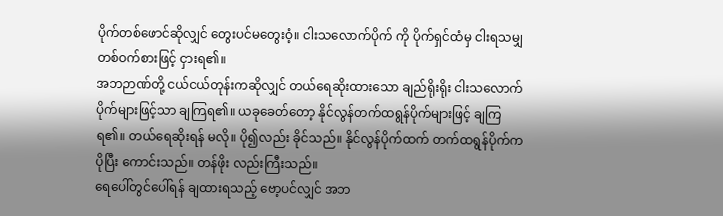ပိုက်တစ်ဖောင်ဆိုလျှင် တွေးပင်မတွေးဝံ့။ ငါးသလောက်ပိုက် ကို ပိုက်ရှင်ထံမှ ငါးရသမျှ တစ်ဝက်စားဖြင့် ငှားရ၏။
အဘဉာဏ်တို့ ငယ်ငယ်တုန်းကဆိုလျှင် တယ်ရေဆိုးထားသော ချည်ရိုးရိုး ငါးသလောက်ပိုက်များဖြင့်သာ ချကြရ၏။ ယခုခေတ်တော့ နိုင်လွန်တက်ထရွန်ပိုက်များဖြင့် ချကြရ၏။ တယ်ရေဆိုးရန် မလို။ ပို၍လည်း ခိုင်သည်။ နိုင်လွန်ပိုက်ထက် တက်ထရွန်ပိုက်ကပိုပြီး ကောင်းသည်။ တန်ဖိုး လည်းကြီးသည်။
ရေပေါ်တွင်ပေါ်ရန် ချထားရသည့် ဗော့ပင်လျှင် အဘ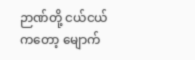ဉာဏ်တို့ ငယ်ငယ်ကတော့ မျောက်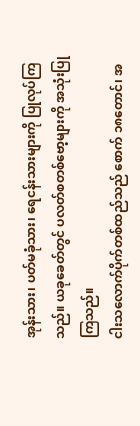အုန်းသား၊ ပတ်မခုံသား၊ ရေငန်းသားများကို ပြုလုပ်ကြသည်။ ယခုခေတ်တွင် ပလတ်စတစ်ဗော့များကို အသုံးပြုကြသည်။
ငါးသလောက်ပိုက်တစ်ထည်သည် စောက် ၁၈တောင်၊ အ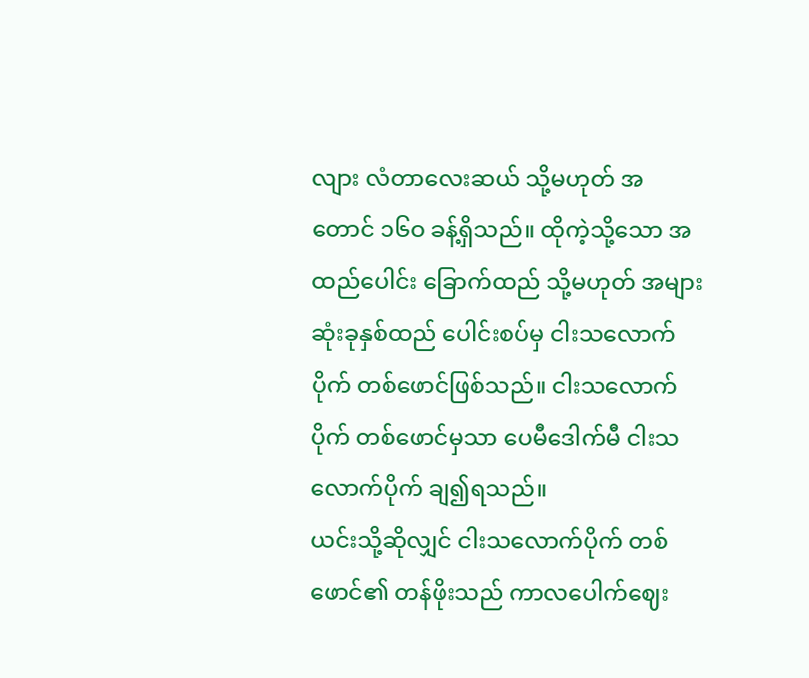လျား လံတာလေးဆယ် သို့မဟုတ် အတောင် ၁၆ဝ ခန့်ရှိသည်။ ထိုကဲ့သို့သော အထည်ပေါင်း ခြောက်ထည် သို့မဟုတ် အများဆုံးခုနှစ်ထည် ပေါင်းစပ်မှ ငါးသလောက်ပိုက် တစ်ဖောင်ဖြစ်သည်။ ငါးသလောက်ပိုက် တစ်ဖောင်မှသာ ပေမီဒေါက်မီ ငါးသလောက်ပိုက် ချ၍ရသည်။
ယင်းသို့ဆိုလျှင် ငါးသလောက်ပိုက် တစ်ဖောင်၏ တန်ဖိုးသည် ကာလပေါက်ဈေး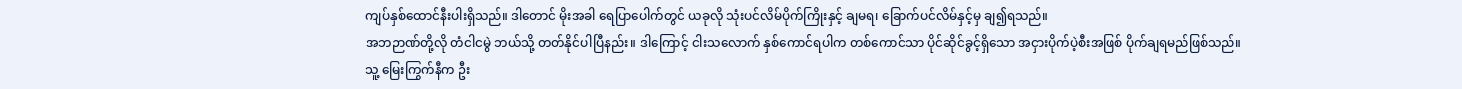ကျပ်နှစ်ထောင်နီးပါးရှိသည်။ ဒါတောင် မိုးအခါ ရေပြာပေါက်တွင် ယခုလို သုံးပင်လိမ်ပိုက်ကြိုးနှင့် ချမရ၊ ခြောက်ပင်လိမ်နှင့်မှ ချ၍ရသည်။
အဘဉာဏ်တို့လို တံငါငမွဲ ဘယ်သို့ တတ်နိုင်ပါပြီနည်း။ ဒါကြောင့် ငါးသလောက် နှစ်ကောင်ရပါက တစ်ကောင်သာ ပိုင်ဆိုင်ခွင့်ရှိသော အငှားပိုက်ပဲ့စီးအဖြစ် ပိုက်ချရမည်ဖြစ်သည်။
သူ့ မြေးကြွက်နီက ဦး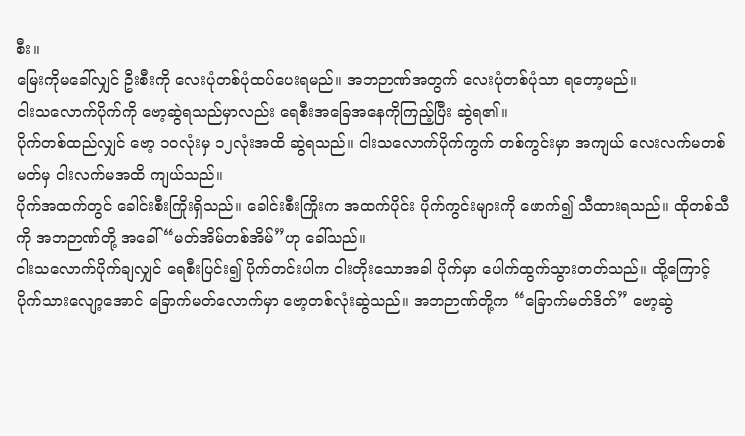စီး။
မြေးကိုမခေါ်လျှင် ဦးစီးကို လေးပုံတစ်ပုံထပ်ပေးရမည်။ အဘဉာဏ်အတွက် လေးပုံတစ်ပုံသာ ရတော့မည်။
ငါးသလောက်ပိုက်ကို ဗော့ဆွဲရသည်မှာလည်း ရေစီးအခြေအနေကိုကြည့်ပြီး ဆွဲရ၏။
ပိုက်တစ်ထည်လျှင် ဗော့ ၁၀လုံးမှ ၁၂လုံးအထိ ဆွဲရသည်။ ငါးသလောက်ပိုက်ကွက် တစ်ကွင်းမှာ အကျယ် လေးလက်မတစ်မတ်မှ ငါးလက်မအထိ ကျယ်သည်။
ပိုက်အထက်တွင် ခေါင်းစီးကြိုးရှိသည်။ ခေါင်းစီးကြိုးက အထက်ပိုင်း ပိုက်ကွင်းများကို ဖောက်၍ သီထားရသည်။ ထိုတစ်သီကို အဘဉာဏ်တို့ အခေါ် “မတ်အိမ်တစ်အိမ်”ဟု ခေါ်သည်။
ငါးသလောက်ပိုက်ချလျှင် ရေစီးပြင်း၍ ပိုက်တင်းပါက ငါးတိုးသောအခါ ပိုက်မှာ ပေါက်ထွက်သွားတတ်သည်။ ထို့ကြောင့် ပိုက်သားလျော့အောင် ခြောက်မတ်လောက်မှာ ဗော့တစ်လုံးဆွဲသည်။ အဘဉာဏ်တို့က “ခြောက်မတ်ဒိတ်” ဗော့ဆွဲ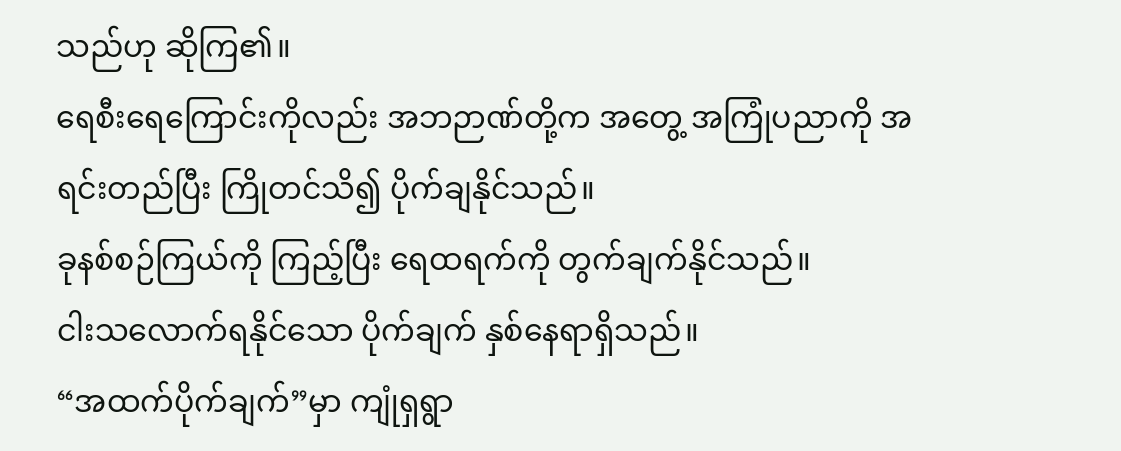သည်ဟု ဆိုကြ၏။
ရေစီးရေကြောင်းကိုလည်း အဘဉာဏ်တို့က အတွေ့ အကြုံပညာကို အရင်းတည်ပြီး ကြိုတင်သိ၍ ပိုက်ချနိုင်သည်။
ခုနစ်စဉ်ကြယ်ကို ကြည့်ပြီး ရေထရက်ကို တွက်ချက်နိုင်သည်။
ငါးသလောက်ရနိုင်သော ပိုက်ချက် နှစ်နေရာရှိသည်။
“အထက်ပိုက်ချက်”မှာ ကျုံရှရွာ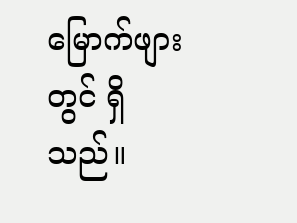မြောက်ဖျားတွင် ရှိသည်။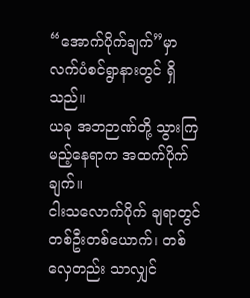“အောက်ပိုက်ချက်”မှာ လက်ပံစင်ရွာနားတွင် ရှိသည်။
ယခု အဘဉာဏ်တို့ သွားကြမည့်နေရာက အထက်ပိုက်ချက်။
ငါးသလောက်ပိုက် ချရာတွင် တစ်ဦးတစ်ယောက်၊ တစ်လှေတည်း သာလျှင်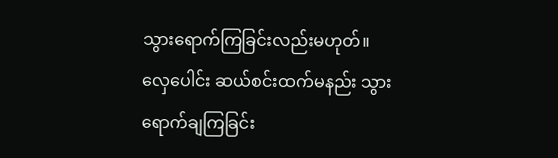သွားရောက်ကြခြင်းလည်းမဟုတ်။ လှေပေါင်း ဆယ်စင်းထက်မနည်း သွားရောက်ချကြခြင်း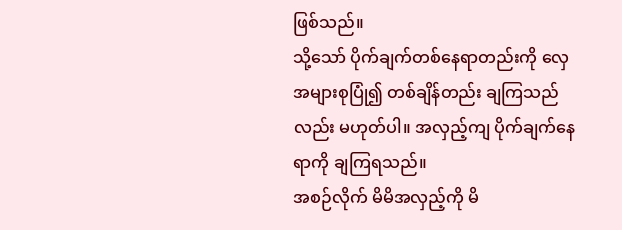ဖြစ်သည်။
သို့သော် ပိုက်ချက်တစ်နေရာတည်းကို လှေအများစုပြုံ၍ တစ်ချိန်တည်း ချကြသည်လည်း မဟုတ်ပါ။ အလှည့်ကျ ပိုက်ချက်နေရာကို ချကြရသည်။
အစဉ်လိုက် မိမိအလှည့်ကို မိ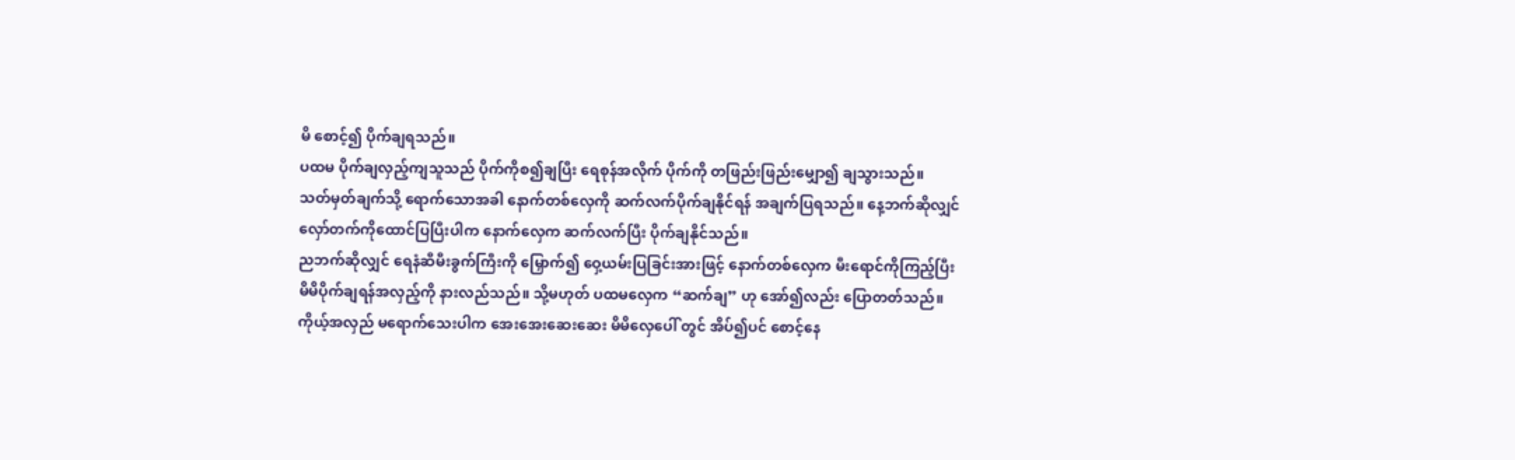မိ စောင့်၍ ပိုက်ချရသည်။
ပထမ ပိုက်ချလှည့်ကျသူသည် ပိုက်ကိုစ၍ချပြီး ရေစုန်အလိုက် ပိုက်ကို တဖြည်းဖြည်းမျှော၍ ချသွားသည်။
သတ်မှတ်ချက်သို့ ရောက်သောအခါ နောက်တစ်လှေကို ဆက်လက်ပိုက်ချနိုင်ရန် အချက်ပြရသည်။ နေ့ဘက်ဆိုလျှင် လှော်တက်ကိုထောင်ပြပြီးပါက နောက်လှေက ဆက်လက်ပြီး ပိုက်ချနိုင်သည်။
ညဘက်ဆိုလျှင် ရေနံဆီမီးခွက်ကြီးကို မြှောက်၍ ဝှေ့ယမ်းပြခြင်းအားဖြင့် နောက်တစ်လှေက မီးရောင်ကိုကြည့်ပြီး မိမိပိုက်ချရန်အလှည့်ကို နားလည်သည်။ သို့မဟုတ် ပထမလှေက “ဆက်ချ” ဟု အော်၍လည်း ပြောတတ်သည်။
ကိုယ့်အလှည် မရောက်သေးပါက အေးအေးဆေးဆေး မိမိလှေပေါ် တွင် အိပ်၍ပင် စောင့်နေ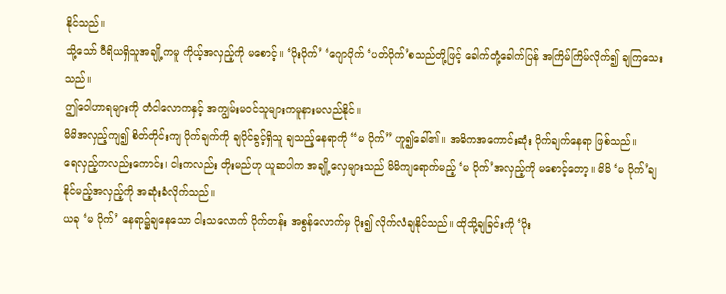နိုင်သည်။
သို့သော် ဝီရိယရှိသူအချို့ကမူ ကိုယ့်အလှည့်ကို မစောင့်။ ‘ပိုးပိုက်’ ‘ဂျောပိုက် ‘ပတ်ပိုက်’စသည်တို့ဖြင့် ခေါက်တုံ့ခေါက်ပြန် အကြိမ်ကြိမ်လိုက်၍ ချကြသေးသည်။
ဤဝေါဟာရများကို တံငါလောကနှင့် အကျွမ်းမဝင်သူများကမူနားမလည်နိုင်။
မိမိအလှည့်ကျ၍ စိတ်တိုင်းကျ ပိုက်ချက်ကို ချပိုင်ခွင့်ရှိသူ ချသည့်နေရာကို “မ ပိုက်” ဟူ၍ခေါ်၏။ အဓိကအကောင်းဆုံး ပိုက်ချက်နေရာ ဖြစ်သည်။
ရေလှည့်ကလည်းကောင်း၊ ငါးကလည်း တိုးမည်ဟု ယူဆပါက အချို့လှေများသည် မိမိကျရောက်မည့် ‘မ ပိုက်’အလှည့်ကို မစောင့်တော့။ မိမိ ‘မ ပိုက်’ချနိုင်မည့်အလှည့်ကို အဆုံးခံလိုက်သည်။
ယခု ‘မ ပိုက်’ နေရာ၌ချနေသော ငါးသလောက် ပိုက်တန်း အစွန်လောက်မှ ပိုး၍ လိုက်လံချနိုင်သည်။ ထိုသို့ချခြင်းကို ‘ပိုး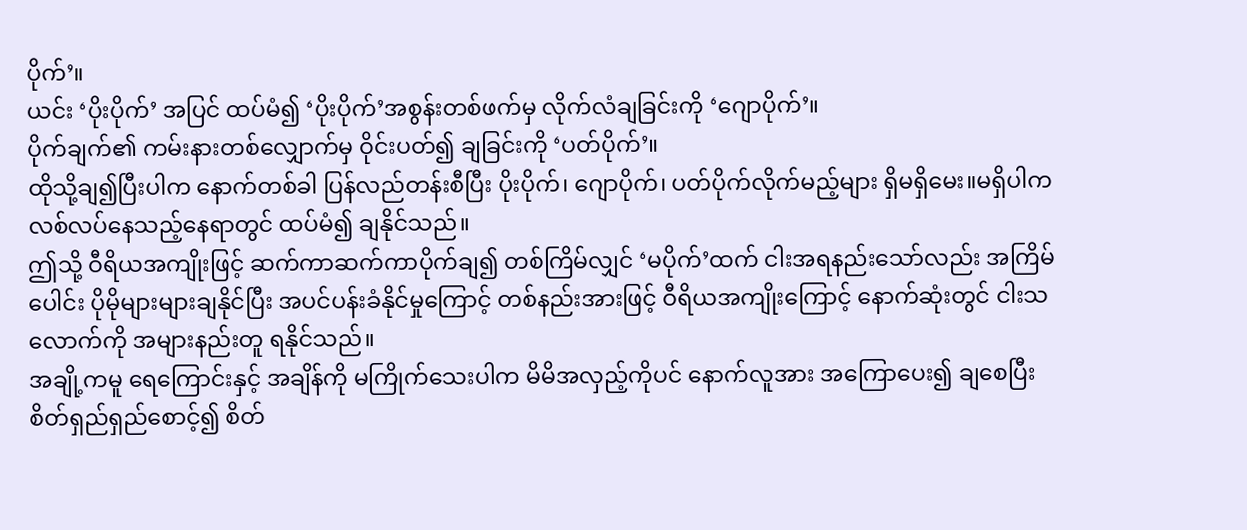ပိုက်’။
ယင်း ‘ပိုးပိုက်’ အပြင် ထပ်မံ၍ ‘ပိုးပိုက်’အစွန်းတစ်ဖက်မှ လိုက်လံချခြင်းကို ‘ဂျောပိုက်’။
ပိုက်ချက်၏ ကမ်းနားတစ်လျှောက်မှ ဝိုင်းပတ်၍ ချခြင်းကို ‘ပတ်ပိုက်’။
ထိုသို့ချ၍ပြီးပါက နောက်တစ်ခါ ပြန်လည်တန်းစီပြီး ပိုးပိုက်၊ ဂျောပိုက်၊ ပတ်ပိုက်လိုက်မည့်များ ရှိမရှိမေး။မရှိပါက လစ်လပ်နေသည့်နေရာတွင် ထပ်မံ၍ ချနိုင်သည်။
ဤသို့ ဝီရိယအကျိုးဖြင့် ဆက်ကာဆက်ကာပိုက်ချ၍ တစ်ကြိမ်လျှင် ‘မပိုက်’ထက် ငါးအရနည်းသော်လည်း အကြိမ်ပေါင်း ပိုမိုများများချနိုင်ပြီး အပင်ပန်းခံနိုင်မှုကြောင့် တစ်နည်းအားဖြင့် ဝီရိယအကျိုးကြောင့် နောက်ဆုံးတွင် ငါးသလောက်ကို အများနည်းတူ ရနိုင်သည်။
အချို့ကမူ ရေကြောင်းနှင့် အချိန်ကို မကြိုက်သေးပါက မိမိအလှည့်ကိုပင် နောက်လူအား အကြောပေး၍ ချစေပြီး စိတ်ရှည်ရှည်စောင့်၍ စိတ်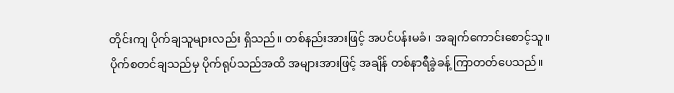တိုင်းကျ ပိုက်ချသူများလည်း ရှိသည်။ တစ်နည်းအားဖြင့် အပင်ပန်းမခံ၊ အချက်ကောင်းစောင့်သူ။
ပိုက်စတင်ချသည်မှ ပိုက်ရုပ်သည်အထိ အများအားဖြင့် အချိန် တစ်နာရီခွဲခန့် ကြာတတ်ပေသည်။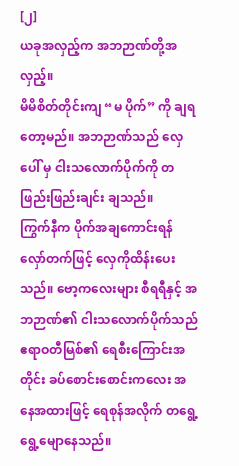[၂]
ယခုအလှည့်က အဘဉာဏ်တို့အလှည့်။
မိမိစိတ်တိုင်းကျ “မ ပိုက်” ကို ချရတော့မည်။ အဘဉာဏ်သည် လှေပေါ် မှ ငါးသလောက်ပိုက်ကို တဖြည်းဖြည်းချင်း ချသည်။
ကြွက်နီက ပိုက်အချကောင်းရန် လှော်တက်ဖြင့် လှေကိုထိန်းပေးသည်။ ဗော့ကလေးများ စီရရီနှင့် အဘဉာဏ်၏ ငါးသလောက်ပိုက်သည် ဧရာဝတီမြစ်၏ ရေစီးကြောင်းအတိုင်း ခပ်စောင်းစောင်းကလေး အနေအထားဖြင့် ရေစုန်အလိုက် တရွေ့ရွေ့မျောနေသည်။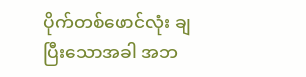ပိုက်တစ်ဖောင်လုံး ချပြီးသောအခါ အဘ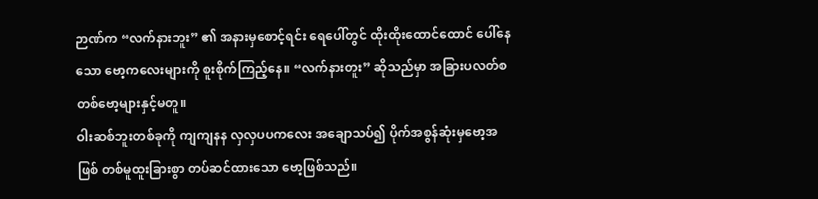ဉာဏ်က “လက်နားဘူး” ၏ အနားမှစောင့်ရင်း ရေပေါ်တွင် ထိုးထိုးထောင်ထောင် ပေါ်နေသော ဗော့ကလေးများကို စူးစိုက်ကြည့်နေ။ “လက်နားတူး” ဆိုသည်မှာ အခြားပလတ်စတစ်ဗော့များနှင့်မတူ။
ဝါးဆစ်ဘူးတစ်ခုကို ကျကျနန လှလှပပကလေး အချောသပ်၍ ပိုက်အစွန်ဆုံးမှဗော့အဖြစ် တစ်မူထူးခြားစွာ တပ်ဆင်ထားသော ဗော့ဖြစ်သည်။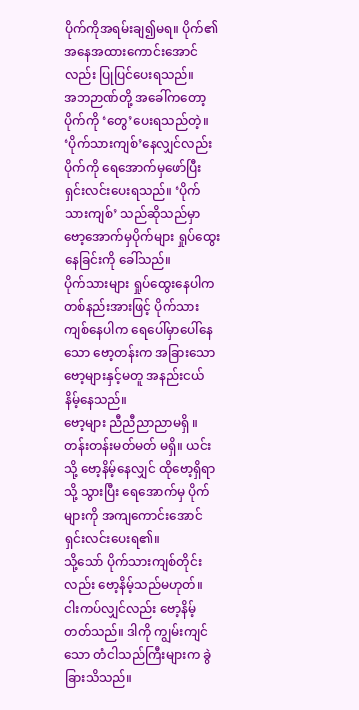ပိုက်ကိုအရမ်းချ၍မရ။ ပိုက်၏ အနေအထားကောင်းအောင်လည်း ပြုပြင်ပေးရသည်။
အဘဉာဏ်တို့ အခေါ်ကတော့ ပိုက်ကို ‘တွေ’ပေးရသည်တဲ့။
‘ပိုက်သားကျစ်’နေလျှင်လည်း ပိုက်ကို ရေအောက်မှဖော်ပြီး ရှင်းလင်းပေးရသည်။ ‘ပိုက်သားကျစ်’ သည်ဆိုသည်မှာ ဗော့အောက်မှပိုက်များ ရှုပ်ထွေးနေခြင်းကို ခေါ်သည်။
ပိုက်သားများ ရှုပ်ထွေးနေပါက တစ်နည်းအားဖြင့် ပိုက်သားကျစ်နေပါက ရေပေါ်မှာပေါ်နေသော ဗော့တန်းက အခြားသော ဗော့များနှင့်မတူ အနည်းငယ် နိမ့်နေသည်။
ဗော့များ ညီညီညာညာမရှိ ။ တန်းတန်းမတ်မတ် မရှိ။ ယင်းသို့ ဗော့နိမ့်နေလျှင် ထိုဗော့ရှိရာသို့ သွားပြီး ရေအောက်မှ ပိုက်များကို အကျကောင်းအောင် ရှင်းလင်းပေးရ၏။
သို့သော် ပိုက်သားကျစ်တိုင်းလည်း ဗော့နိမ့်သည်မဟုတ်။
ငါးကပ်လျှင်လည်း ဗော့နိမ့်တတ်သည်။ ဒါကို ကျွမ်းကျင်သော တံငါသည်ကြီးများက ခွဲခြားသိသည်။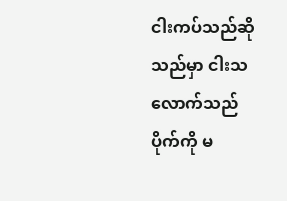ငါးကပ်သည်ဆိုသည်မှာ ငါးသလောက်သည် ပိုက်ကို မ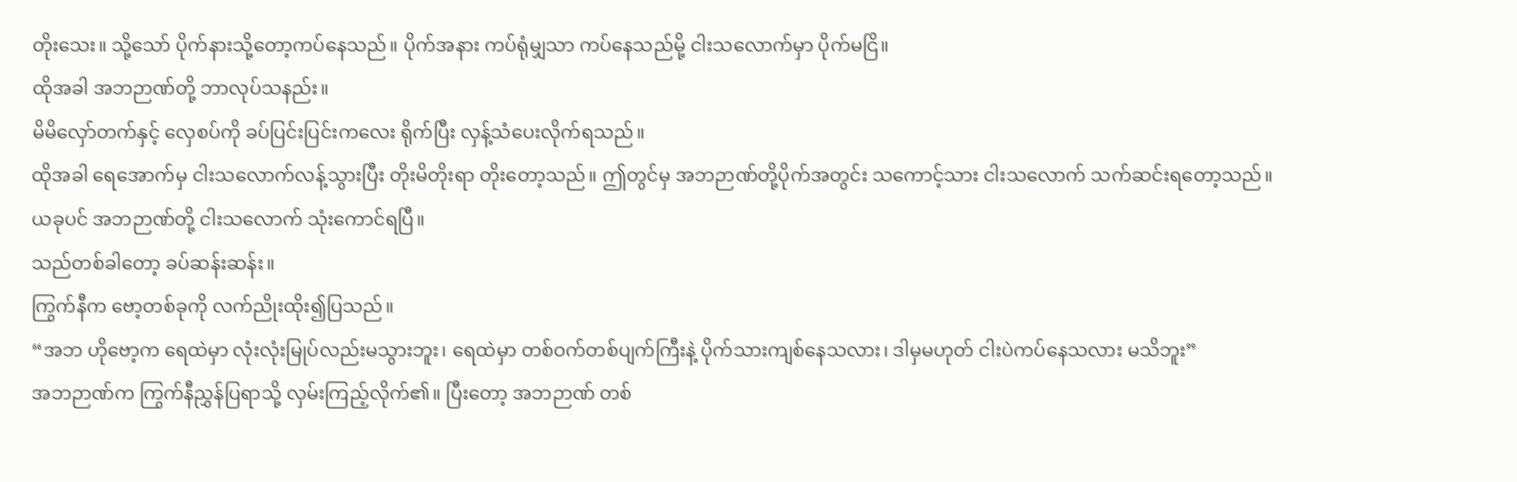တိုးသေး။ သို့သော် ပိုက်နားသို့တော့ကပ်နေသည်။ ပိုက်အနား ကပ်ရုံမျှသာ ကပ်နေသည်မို့ ငါးသလောက်မှာ ပိုက်မငြိ။
ထိုအခါ အဘဉာဏ်တို့ ဘာလုပ်သနည်း။
မိမိလှော်တက်နှင့် လှေစပ်ကို ခပ်ပြင်းပြင်းကလေး ရိုက်ပြီး လှန့်သံပေးလိုက်ရသည်။
ထိုအခါ ရေအောက်မှ ငါးသလောက်လန့်သွားပြီး တိုးမိတိုးရာ တိုးတော့သည်။ ဤတွင်မှ အဘဉာဏ်တို့ပိုက်အတွင်း သကောင့်သား ငါးသလောက် သက်ဆင်းရတော့သည်။
ယခုပင် အဘဉာဏ်တို့ ငါးသလောက် သုံးကောင်ရပြီ။
သည်တစ်ခါတော့ ခပ်ဆန်းဆန်း။
ကြွက်နီက ဗော့တစ်ခုကို လက်ညိုးထိုး၍ပြသည်။
“အဘ ဟိုဗော့က ရေထဲမှာ လုံးလုံးမြုပ်လည်းမသွားဘူး၊ ရေထဲမှာ တစ်ဝက်တစ်ပျက်ကြီးနဲ့ ပိုက်သားကျစ်နေသလား၊ ဒါမှမဟုတ် ငါးပဲကပ်နေသလား မသိဘူး”
အဘဉာဏ်က ကြွက်နီညွှန်ပြရာသို့ လှမ်းကြည့်လိုက်၏။ ပြီးတော့ အဘဉာဏ် တစ်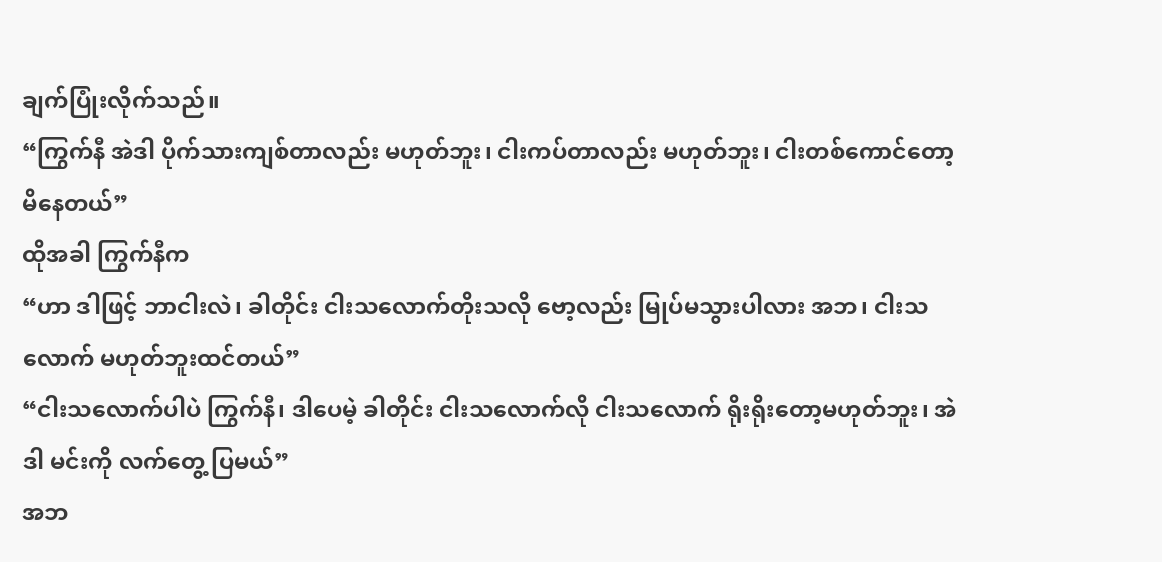ချက်ပြုံးလိုက်သည်။
“ကြွက်နီ အဲဒါ ပိုက်သားကျစ်တာလည်း မဟုတ်ဘူး၊ ငါးကပ်တာလည်း မဟုတ်ဘူး၊ ငါးတစ်ကောင်တော့ မိနေတယ်”
ထိုအခါ ကြွက်နီက
“ဟာ ဒါဖြင့် ဘာငါးလဲ၊ ခါတိုင်း ငါးသလောက်တိုးသလို ဗော့လည်း မြုပ်မသွားပါလား အဘ၊ ငါးသလောက် မဟုတ်ဘူးထင်တယ်”
“ငါးသလောက်ပါပဲ ကြွက်နီ၊ ဒါပေမဲ့ ခါတိုင်း ငါးသလောက်လို ငါးသလောက် ရိုးရိုးတော့မဟုတ်ဘူး၊ အဲဒါ မင်းကို လက်တွေ့ ပြမယ်”
အဘ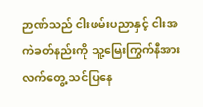ဉာဏ်သည် ငါးဖမ်းပညာနှင့် ငါးအကဲခတ်နည်းကို သူ့မြေးကြွက်နီအား လက်တွေ့ သင်ပြနေ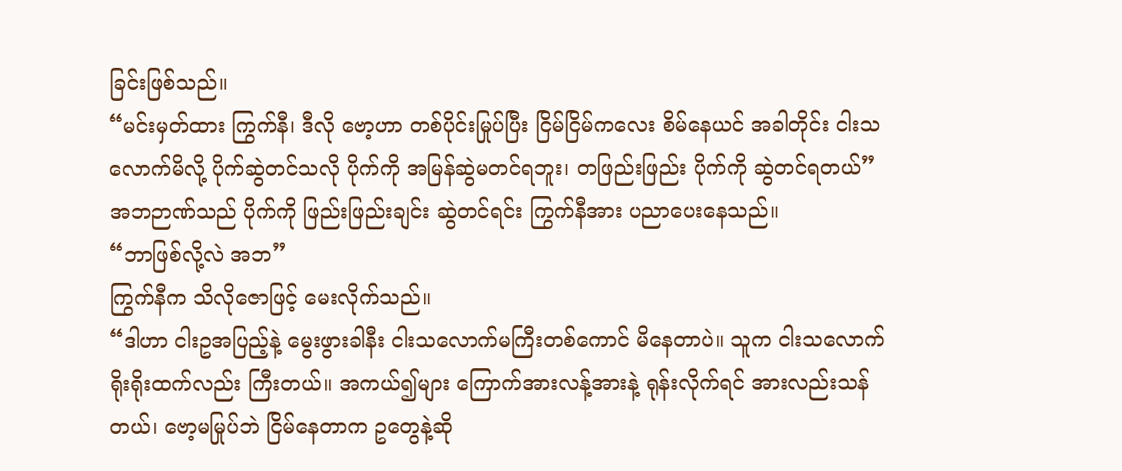ခြင်းဖြစ်သည်။
“မင်းမှတ်ထား ကြွက်နီ၊ ဒီလို ဗော့ဟာ တစ်ပိုင်းမြုပ်ပြီး ငြိမ်ငြိမ်ကလေး စိမ်နေယင် အခါတိုင်း ငါးသလောက်မိလို့ ပိုက်ဆွဲတင်သလို ပိုက်ကို အမြန်ဆွဲမတင်ရဘူး၊ တဖြည်းဖြည်း ပိုက်ကို ဆွဲတင်ရတယ်”
အဘဉာဏ်သည် ပိုက်ကို ဖြည်းဖြည်းချင်း ဆွဲတင်ရင်း ကြွက်နီအား ပညာပေးနေသည်။
“ဘာဖြစ်လို့လဲ အဘ”
ကြွက်နီက သိလိုဇောဖြင့် မေးလိုက်သည်။
“ဒါဟာ ငါးဥအပြည့်နဲ့ မွေးဖွားခါနီး ငါးသလောက်မကြီးတစ်ကောင် မိနေတာပဲ။ သူက ငါးသလောက်ရိုးရိုးထက်လည်း ကြီးတယ်။ အကယ်၍များ ကြောက်အားလန့်အားနဲ့ ရုန်းလိုက်ရင် အားလည်းသန်တယ်၊ ဗော့မမြုပ်ဘဲ ငြိမ်နေတာက ဥတွေနဲ့ဆို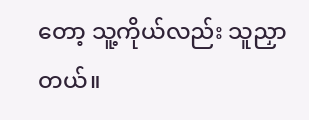တော့ သူ့ကိုယ်လည်း သူညှာတယ်။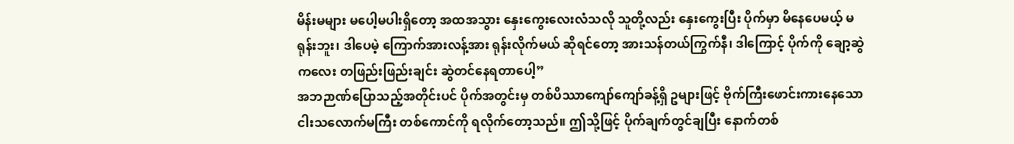မိန်းမများ မပေါ့မပါးရှိတော့ အထအသွား နှေးကွေးလေးလံသလို သူတို့လည်း နှေးကွေးပြီး ပိုက်မှာ မိနေပေမယ့် မရုန်းဘူး၊ ဒါပေမဲ့ ကြောက်အားလန့်အား ရုန်းလိုက်မယ် ဆိုရင်တော့ အားသန်တယ်ကြွက်နီ၊ ဒါကြောင့် ပိုက်ကို ချော့ဆွဲကလေး တဖြည်းဖြည်းချင်း ဆွဲတင်နေရတာပေါ့”
အဘဉာဏ်ပြောသည့်အတိုင်းပင် ပိုက်အတွင်းမှ တစ်ပိဿာကျော်ကျော်ခန့်ရှိ ဥများဖြင့် ဗိုက်ကြီးဖောင်းကားနေသော ငါးသလောက်မကြီး တစ်ကောင်ကို ရလိုက်တော့သည်။ ဤသို့ဖြင့် ပိုက်ချက်တွင်ချပြီး နောက်တစ်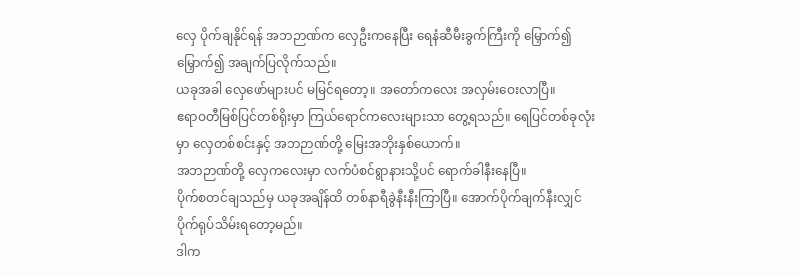လှေ ပိုက်ချနိုင်ရန် အဘဉာဏ်က လှေဦးကနေပြီး ရေနံဆီမီးခွက်ကြီးကို မြှောက်၍ မြှောက်၍ အချက်ပြလိုက်သည်။
ယခုအခါ လှေဖော်များပင် မမြင်ရတော့။ အတော်ကလေး အလှမ်းဝေးလာပြီ။
ဧရာဝတီမြစ်ပြင်တစ်ရိုးမှာ ကြယ်ရောင်ကလေးများသာ တွေ့ရသည်။ ရေပြင်တစ်ခုလုံးမှာ လှေတစ်စင်းနှင့် အဘဉာဏ်တို့ မြေးအဘိုးနှစ်ယောက်။
အဘဉာဏ်တို့ လှေကလေးမှာ လက်ပံစင်ရွာနားသို့ပင် ရောက်ခါနီးနေပြီ။
ပိုက်စတင်ချသည်မှ ယခုအချိန်ထိ တစ်နာရီခွဲနီးနီးကြာပြီ။ အောက်ပိုက်ချက်နီးလျှင် ပိုက်ရုပ်သိမ်းရတော့မည်။
ဒါက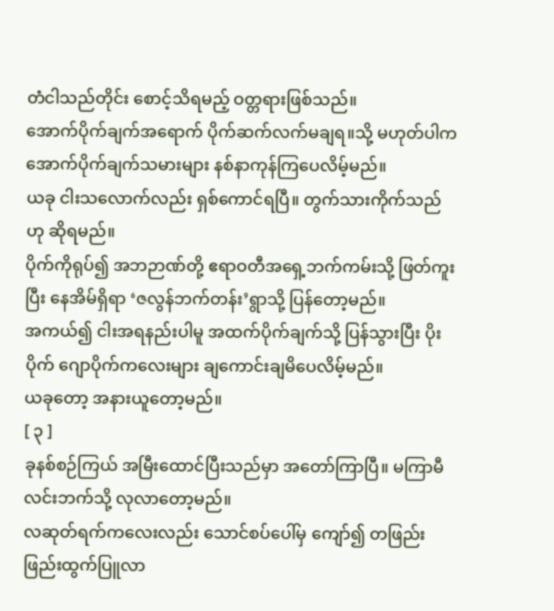တံငါသည်တိုင်း စောင့်သိရမည့် ဝတ္တရားဖြစ်သည်။
အောက်ပိုက်ချက်အရောက် ပိုက်ဆက်လက်မချရ။သို့ မဟုတ်ပါက အောက်ပိုက်ချက်သမားများ နစ်နာကုန်ကြပေလိမ့်မည်။
ယခု ငါးသလောက်လည်း ရှစ်ကောင်ရပြီ။ တွက်သားကိုက်သည်ဟု ဆိုရမည်။
ပိုက်ကိုရုပ်၍ အဘဉာဏ်တို့ ဧရာဝတီအရှေ့ဘက်ကမ်းသို့ ဖြတ်ကူးပြီး နေအိမ်ရှိရာ ‘ဇလွန်ဘက်တန်း’ရွာသို့ ပြန်တော့မည်။
အကယ်၍ ငါးအရနည်းပါမူ အထက်ပိုက်ချက်သို့ ပြန်သွားပြီး ပိုးပိုက် ဂျောပိုက်ကလေးများ ချကောင်းချမိပေလိမ့်မည်။
ယခုတော့ အနားယူတော့မည်။
[ ၃ ]
ခုနစ်စဉ်ကြယ် အမြီးထောင်ပြီးသည်မှာ အတော်ကြာပြီ။ မကြာမီ လင်းဘက်သို့ လုလာတော့မည်။
လဆုတ်ရက်ကလေးလည်း သောင်စပ်ပေါ်မှ ကျော်၍ တဖြည်းဖြည်းထွက်ပြူလာ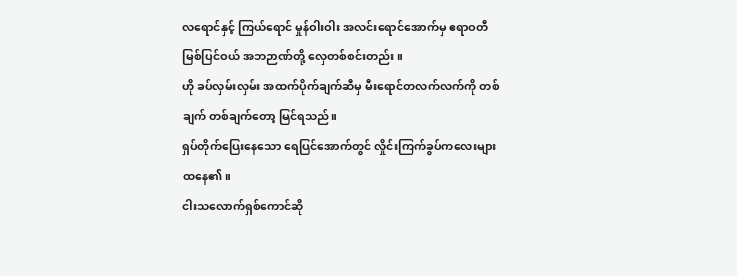လရောင်နှင့် ကြယ်ရောင် မှုန်ဝါးဝါး အလင်းရောင်အောက်မှ ဧရာဝတီမြစ်ပြင်ဝယ် အဘဉာဏ်တို့ လှေတစ်စင်းတည်း။
ဟို ခပ်လှမ်းလှမ်း အထက်ပိုက်ချက်ဆီမှ မီးရောင်တလက်လက်ကို တစ်ချက် တစ်ချက်တော့ မြင်ရသည်။
ရှပ်တိုက်ပြေးနေသော ရေပြင်အောက်တွင် လှိုင်းကြက်ခွပ်ကလေးများထနေ၏။
ငါးသလောက်ရှစ်ကောင်ဆို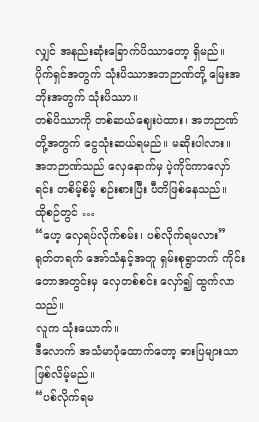လျှင် အနည်းဆုံးခြောက်ပိဿာတော့ ရှိမည်။ ပိုက်ရှင်အတွက် သုံးပိဿာအဘဉာဏ်တို့ မြေးအဘိုးအတွက် သုံးပိဿာ။
တစ်ပိဿာကို တစ်ဆယ်ဈေးပဲထား၊ အဘဉာဏ်တို့အတွက် ငွေသုံးဆယ်ရမည်။ မဆိုးပါလား။
အဘဉာဏ်သည် လှေနောက်မှ ပဲ့ကိုင်ကာလှော်ရင်း တစိမ့်စိမ့် စဉ်းစားပြီး ပီတိဖြစ်နေသည်။
ထိုစဉ်တွင် …
“ဟေ့ လှေရပ်လိုက်စမ်း၊ ပစ်လိုက်ရမလား”
ရုတ်တရက် အော်သံနှင့်အတူ ရှမ်းစုရွာဘက် ကိုင်းတောအတွင်းမှ လှေတစ်စင်း လှော်၍ ထွက်လာသည်။
လူက သုံးယောက်။
ဒီလောက် အသံမာပုံထောက်တော့ ဓားပြများသာ ဖြစ်လိမ့်မည်။
“ပစ်လိုက်ရမ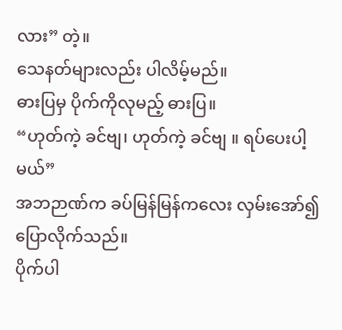လား” တဲ့။
သေနတ်များလည်း ပါလိမ့်မည်။
ဓားပြမှ ပိုက်ကိုလုမည့် ဓားပြ။
“ဟုတ်ကဲ့ ခင်ဗျ၊ ဟုတ်ကဲ့ ခင်ဗျ ။ ရပ်ပေးပါ့မယ်”
အဘဉာဏ်က ခပ်မြန်မြန်ကလေး လှမ်းအော်၍ ပြောလိုက်သည်။
ပိုက်ပါ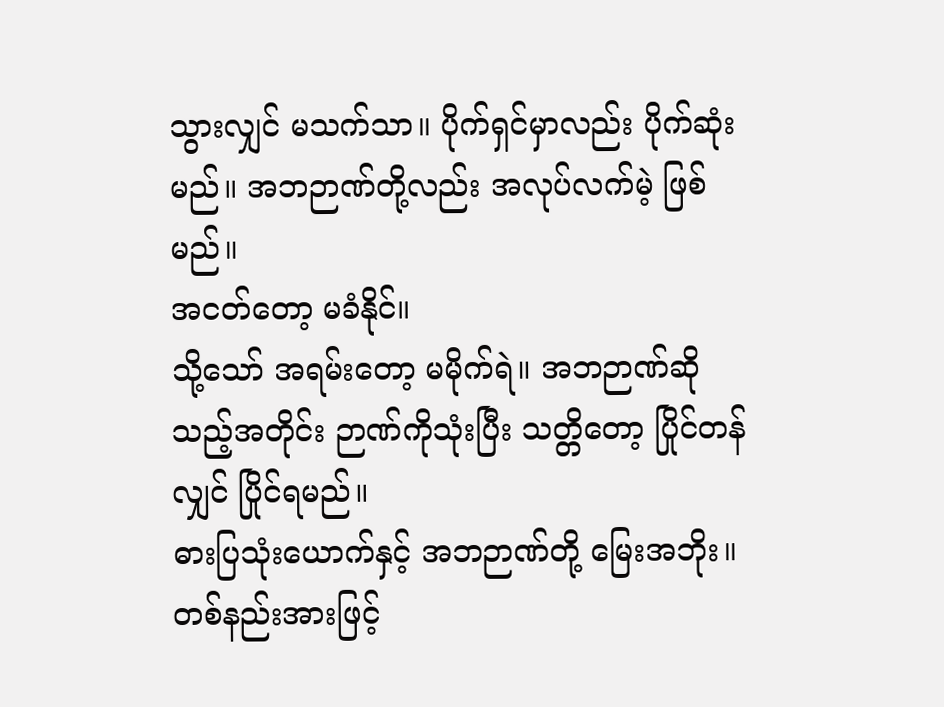သွားလျှင် မသက်သာ။ ပိုက်ရှင်မှာလည်း ပိုက်ဆုံးမည်။ အဘဉာဏ်တို့လည်း အလုပ်လက်မဲ့ ဖြစ်မည်။
အငတ်တော့ မခံနိုင်။
သို့သော် အရမ်းတော့ မမိုက်ရဲ။ အဘဉာဏ်ဆိုသည့်အတိုင်း ဉာဏ်ကိုသုံးပြီး သတ္တိတော့ ပြိုင်တန်လျှင် ပြိုင်ရမည်။
ဓားပြသုံးယောက်နှင့် အဘဉာဏ်တို့ မြေးအဘိုး။ တစ်နည်းအားဖြင့်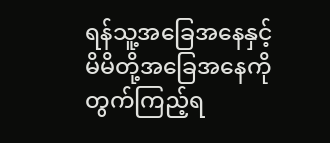ရန်သူ့အခြေအနေနှင့် မိမိတို့အခြေအနေကို တွက်ကြည့်ရ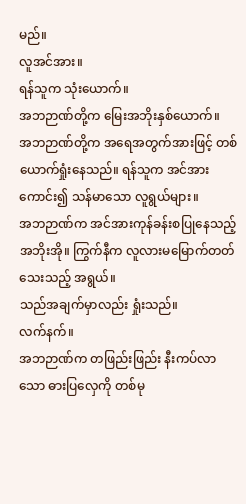မည်။
လူအင်အား။
ရန်သူက သုံးယောက်။
အဘဉာဏ်တို့က မြေးအဘိုးနှစ်ယောက်။
အဘဉာဏ်တို့က အရေအတွက်အားဖြင့် တစ်ယောက်ရှုံးနေသည်။ ရန်သူက အင်အားကောင်း၍ သန်မာသော လူရွယ်များ။
အဘဉာဏ်က အင်အားကုန်ခန်းစပြုနေသည့် အဘိုးအို။ ကြွက်နီက လူလားမမြောက်တတ်သေးသည့် အရွယ်။
သည်အချက်မှာလည်း ရှုံးသည်။
လက်နက်။
အဘဉာဏ်က တဖြည်းဖြည်း နီးကပ်လာသော ဓားပြလှေကို တစ်မု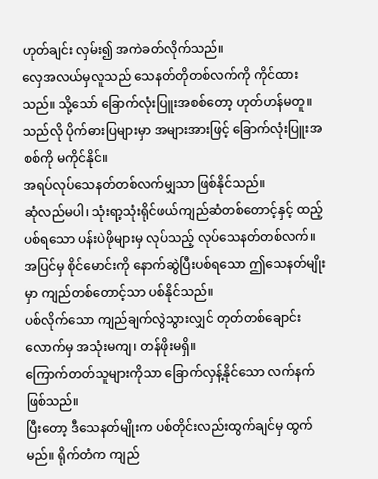ဟုတ်ချင်း လှမ်း၍ အကဲခတ်လိုက်သည်။
လှေအလယ်မှလူသည် သေနတ်တိုတစ်လက်ကို ကိုင်ထားသည်။ သို့သော် ခြောက်လုံးပြူးအစစ်တော့ ဟုတ်ဟန်မတူ။ သည်လို ပိုက်ဓားပြများမှာ အများအားဖြင့် ခြောက်လုံးပြူးအစစ်ကို မကိုင်နိုင်။
အရပ်လုပ်သေနတ်တစ်လက်မျှသာ ဖြစ်နိုင်သည်။
ဆုံလည်မပါ၊ သုံးရာ့သုံးရိုင်ဖယ်ကျည်ဆံတစ်တောင့်နှင့် ထည့်ပစ်ရသော ပန်းပဲဖိုများမှ လုပ်သည့် လုပ်သေနတ်တစ်လက်။
အပြင်မှ စိုင်မောင်းကို နောက်ဆွဲပြီးပစ်ရသော ဤသေနတ်မျိုးမှာ ကျည်တစ်တောင့်သာ ပစ်နိုင်သည်။
ပစ်လိုက်သော ကျည်ချက်လွဲသွားလျှင် တုတ်တစ်ချောင်းလောက်မှ အသုံးမကျ၊ တန်ဖိုးမရှိ။
ကြောက်တတ်သူများကိုသာ ခြောက်လှန့်နိုင်သော လက်နက်ဖြစ်သည်။
ပြီးတော့ ဒီသေနတ်မျိုးက ပစ်တိုင်းလည်းထွက်ချင်မှ ထွက်မည်။ ရိုက်တံက ကျည်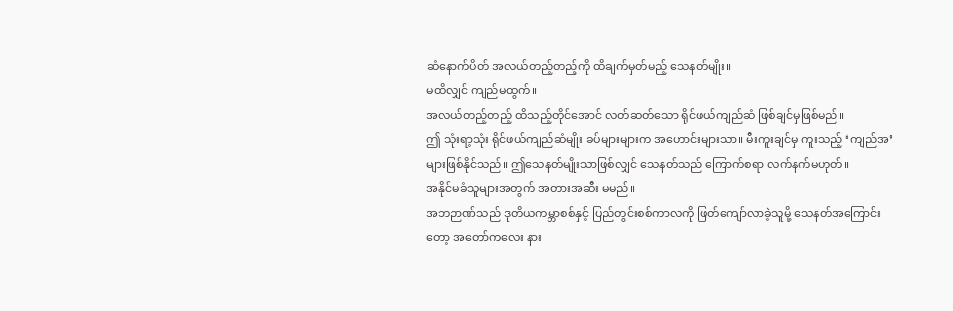ဆံနောက်ပိတ် အလယ်တည့်တည့်ကို ထိချက်မှတ်မည့် သေနတ်မျိုး။
မထိလျှင် ကျည်မထွက်။
အလယ်တည့်တည့် ထိသည့်တိုင်အောင် လတ်ဆတ်သော ရိုင်ဖယ်ကျည်ဆံ ဖြစ်ချင်မှဖြစ်မည်။
ဤ သုံးရာ့သုံး ရိုင်ဖယ်ကျည်ဆံမျိုး ခပ်များများက အဟောင်းများသာ။ မီးကူးချင်မှ ကူးသည့် ‘ကျည်အ’များဖြစ်နိုင်သည်။ ဤသေနတ်မျိုးသာဖြစ်လျှင် သေနတ်သည် ကြောက်စရာ လက်နက်မဟုတ်။
အနိုင်မခံသူများအတွက် အတားအဆီး မမည်။
အဘဉာဏ်သည် ဒုတိယကမ္ဘာစစ်နှင့် ပြည်တွင်းစစ်ကာလကို ဖြတ်ကျော်လာခဲ့သူမို့ သေနတ်အကြောင်းတော့ အတော်ကလေး နား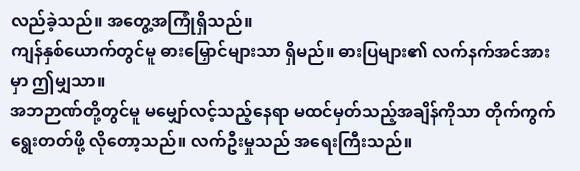လည်ခဲ့သည်။ အတွေ့အကြုံရှိသည်။
ကျန်နှစ်ယောက်တွင်မူ ဓားမြှောင်များသာ ရှိမည်။ ဓားပြများ၏ လက်နက်အင်အားမှာ ဤမျှသာ။
အဘဉာဏ်တို့တွင်မူ မမျှော်လင့်သည့်နေရာ မထင်မှတ်သည့်အချိန်ကိုသာ တိုက်ကွက်ရွေးတတ်ဖို့ လိုတော့သည်။ လက်ဦးမှုသည် အရေးကြီးသည်။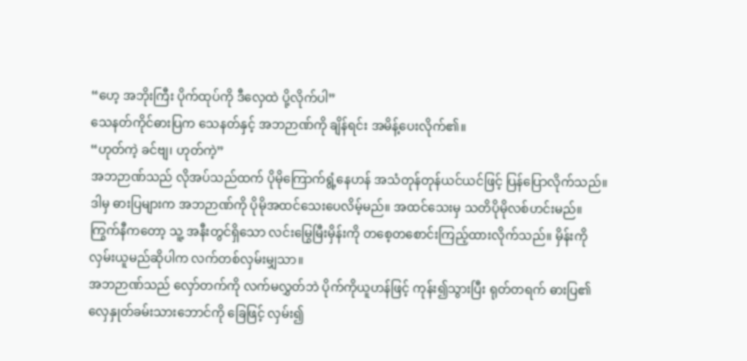“ဟေ့ အဘိုးကြီး ပိုက်ထုပ်ကို ဒီလှေထဲ ပို့လိုက်ပါ”
သေနတ်ကိုင်ဓားပြက သေနတ်နှင့် အဘဉာဏ်ကို ချိန်ရင်း အမိန့်ပေးလိုက်၏။
“ဟုတ်ကဲ့ ခင်ဗျ၊ ဟုတ်ကဲ့”
အဘဉာဏ်သည် လိုအပ်သည်ထက် ပိုမိုကြောက်ရွံ့နေဟန် အသံတုန်တုန်ယင်ယင်ဖြင့် ပြန်ပြောလိုက်သည်။
ဒါမှ ဓားပြများက အဘဉာဏ်ကို ပိုမိုအထင်သေးပေလိမ့်မည်။ အထင်သေးမှ သတိပိုမိုလစ်ဟင်းမည်။
ကြွက်နီကတော့ သူ့ အနီးတွင်ရှိသော လင်းမြွေမြီးမှိန်းကို တစေ့တစောင်းကြည့်ထားလိုက်သည်။ မှိန်းကို လှမ်းယူမည်ဆိုပါက လက်တစ်လှမ်းမျှသာ။
အဘဉာဏ်သည် လှော်တက်ကို လက်မလွှတ်ဘဲ ပိုက်ကိုယူဟန်ဖြင့် ကုန်း၍သွားပြီး ရုတ်တရက် ဓားပြ၏လှေနှုတ်ခမ်းသားဘောင်ကို ခြေဖြင့် လှမ်း၍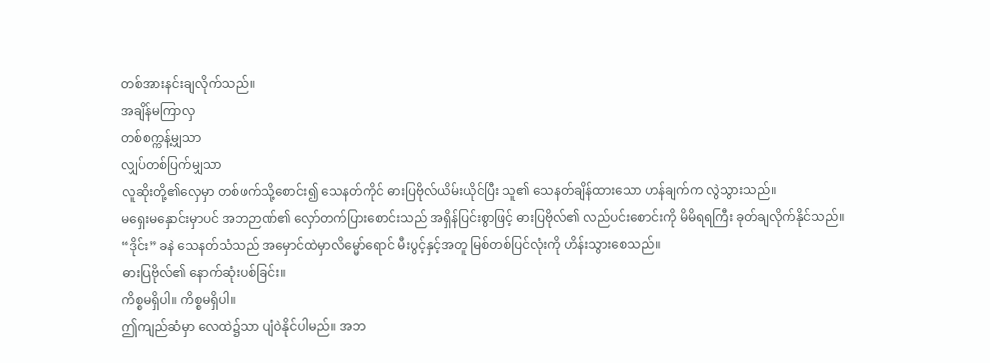တစ်အားနင်းချလိုက်သည်။
အချိန်မကြာလှ
တစ်စက္ကန့်မျှသာ
လျှပ်တစ်ပြက်မျှသာ
လူဆိုးတို့၏လှေမှာ တစ်ဖက်သို့စောင်း၍ သေနတ်ကိုင် ဓားပြဗိုလ်ယိမ်းယိုင်ပြီး သူ၏ သေနတ်ချိန်ထားသော ဟန်ချက်က လွဲသွားသည်။
မရှေးမနှောင်းမှာပင် အဘဉာဏ်၏ လှော်တက်ပြားစောင်းသည် အရှိန်ပြင်းစွာဖြင့် ဓားပြဗိုလ်၏ လည်ပင်းစောင်းကို မိမိရရကြီး ခုတ်ချလိုက်နိုင်သည်။
“ဒိုင်း” ခနဲ သေနတ်သံသည် အမှောင်ထဲမှာလိမ္မော်ရောင် မီးပွင့်နှင့်အတူ မြစ်တစ်ပြင်လုံးကို ဟိန်းသွားစေသည်။
ဓားပြဗိုလ်၏ နောက်ဆုံးပစ်ခြင်း။
ကိစ္စမရှိပါ။ ကိစ္စမရှိပါ။
ဤကျည်ဆံမှာ လေထဲ၌သာ ပျံဝဲနိုင်ပါမည်။ အဘ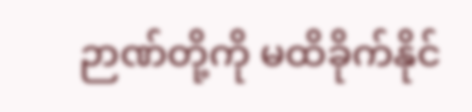ဉာဏ်တို့ကို မထိခိုက်နိုင်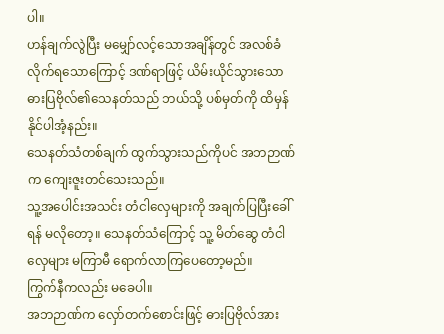ပါ။
ဟန်ချက်လွဲပြီး မမျှော်လင့်သောအချိန်တွင် အလစ်ခံလိုက်ရသောကြောင့် ဒဏ်ရာဖြင့် ယိမ်းယိုင်သွားသော ဓားပြဗိုလ်၏သေနတ်သည် ဘယ်သို့ ပစ်မှတ်ကို ထိမှန်နိုင်ပါအံ့နည်း။
သေနတ်သံတစ်ချက် ထွက်သွားသည်ကိုပင် အဘဉာဏ်က ကျေးဇူးတင်သေးသည်။
သူ့အပေါင်းအသင်း တံငါလှေများကို အချက်ပြပြီးခေါ်ရန် မလိုတော့။ သေနတ်သံကြောင့် သူ့ မိတ်ဆွေ တံငါလှေများ မကြာမီ ရောက်လာကြပေတော့မည်။
ကြွက်နီကလည်း မခေပါ။
အဘဉာဏ်က လှော်တက်စောင်းဖြင့် ဓားပြဗိုလ်အား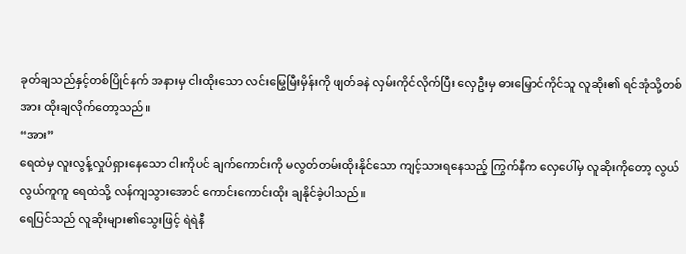ခုတ်ချသည်နှင့်တစ်ပြိုင်နက် အနားမှ ငါးထိုးသော လင်းမြွေမြီးမှိန်းကို ဖျတ်ခနဲ လှမ်းကိုင်လိုက်ပြီး လှေဦးမှ ဓားမြှောင်ကိုင်သူ လူဆိုး၏ ရင်အုံသို့တစ်အား ထိုးချလိုက်တော့သည်။
“အား”
ရေထဲမှ လူးလွန့်လှုပ်ရှားနေသော ငါးကိုပင် ချက်ကောင်းကို မလွတ်တမ်းထိုးနိုင်သော ကျင့်သားရနေသည့် ကြွက်နီက လှေပေါ်မှ လူဆိုးကိုတော့ လွယ်လွယ်ကူကူ ရေထဲသို့ လန်ကျသွားအောင် ကောင်းကောင်းထိုး ချနိုင်ခဲ့ပါသည်။
ရေပြင်သည် လူဆိုးများ၏သွေးဖြင့် ရဲရဲနီ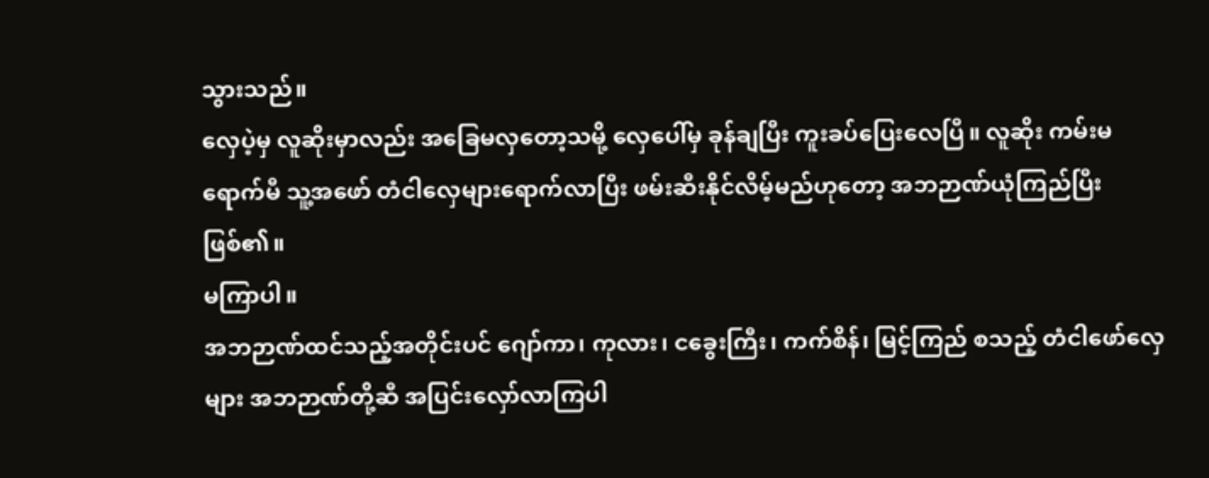သွားသည်။
လှေပဲ့မှ လူဆိုးမှာလည်း အခြေမလှတော့သမို့ လှေပေါ်မှ ခုန်ချပြီး ကူးခပ်ပြေးလေပြီ။ လူဆိုး ကမ်းမရောက်မီ သူ့အဖော် တံငါလှေများရောက်လာပြီး ဖမ်းဆီးနိုင်လိမ့်မည်ဟုတော့ အဘဉာဏ်ယုံကြည်ပြီးဖြစ်၏။
မကြာပါ။
အဘဉာဏ်ထင်သည့်အတိုင်းပင် ဂျော်ကာ၊ ကုလား၊ ငခွေးကြီး၊ ကက်စိန်၊ မြင့်ကြည် စသည့် တံငါဖော်လှေများ အဘဉာဏ်တို့ဆီ အပြင်းလှော်လာကြပါ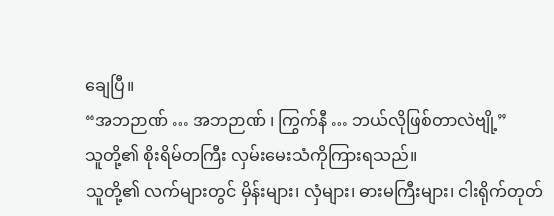ချေပြီ။
“အဘဉာဏ် … အဘဉာဏ် ၊ ကြွက်နီ … ဘယ်လိုဖြစ်တာလဲဗျို့”
သူတို့၏ စိုးရိမ်တကြီး လှမ်းမေးသံကိုကြားရသည်။
သူတို့၏ လက်များတွင် မှိန်းများ၊ လှံများ၊ ဓားမကြီးများ၊ ငါးရိုက်တုတ်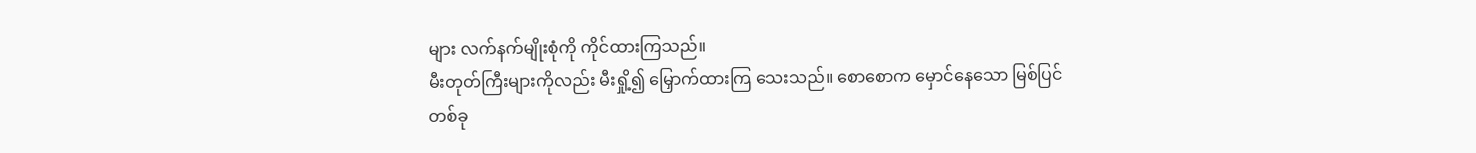များ လက်နက်မျိုးစုံကို ကိုင်ထားကြသည်။
မီးတုတ်ကြီးများကိုလည်း မီးရှို့၍ မြှောက်ထားကြ သေးသည်။ စောစောက မှောင်နေသော မြစ်ပြင်တစ်ခု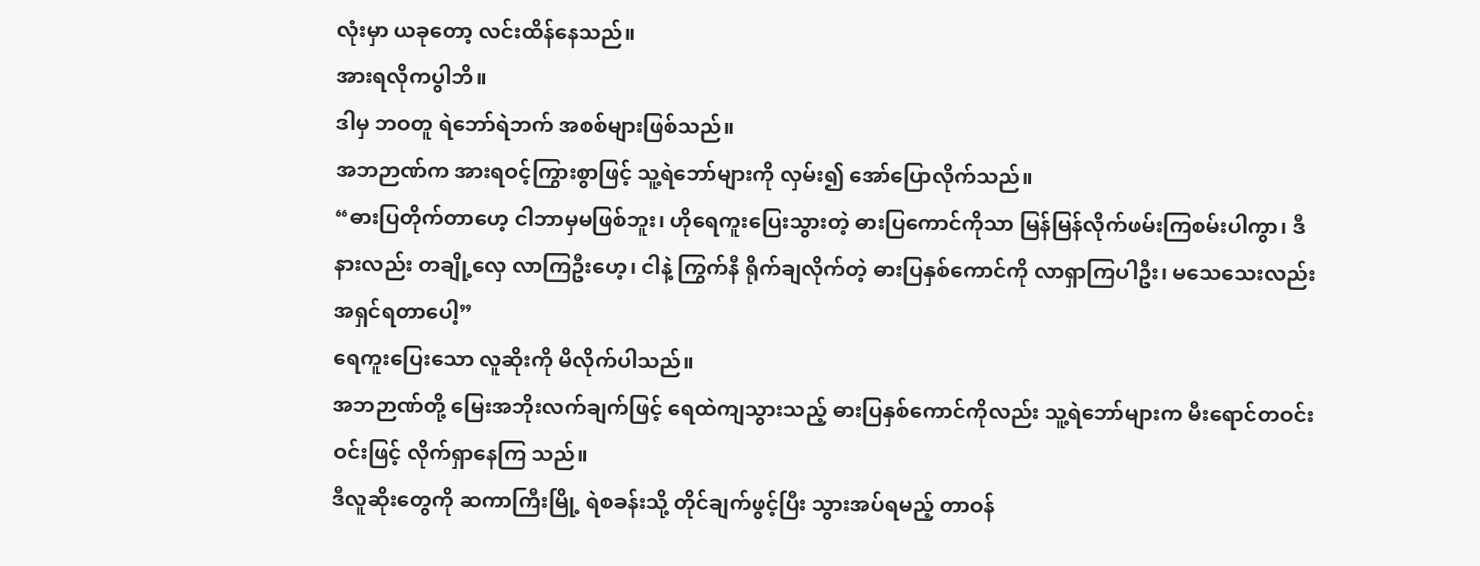လုံးမှာ ယခုတော့ လင်းထိန်နေသည်။
အားရလိုကပွါဘိ။
ဒါမှ ဘဝတူ ရဲဘော်ရဲဘက် အစစ်များဖြစ်သည်။
အဘဉာဏ်က အားရဝင့်ကြွားစွာဖြင့် သူ့ရဲဘော်များကို လှမ်း၍ အော်ပြောလိုက်သည်။
“ဓားပြတိုက်တာဟေ့ ငါဘာမှမဖြစ်ဘူး၊ ဟိုရေကူးပြေးသွားတဲ့ ဓားပြကောင်ကိုသာ မြန်မြန်လိုက်ဖမ်းကြစမ်းပါကွာ၊ ဒီနားလည်း တချို့လှေ လာကြဦးဟေ့၊ ငါနဲ့ ကြွက်နီ ရိုက်ချလိုက်တဲ့ ဓားပြနှစ်ကောင်ကို လာရှာကြပါဦး၊ မသေသေးလည်း အရှင်ရတာပေါ့”
ရေကူးပြေးသော လူဆိုးကို မိလိုက်ပါသည်။
အဘဉာဏ်တို့ မြေးအဘိုးလက်ချက်ဖြင့် ရေထဲကျသွားသည့် ဓားပြနှစ်ကောင်ကိုလည်း သူ့ရဲဘော်များက မီးရောင်တဝင်းဝင်းဖြင့် လိုက်ရှာနေကြ သည်။
ဒီလူဆိုးတွေကို ဆကာကြီးမြို့ ရဲစခန်းသို့ တိုင်ချက်ဖွင့်ပြီး သွားအပ်ရမည့် တာဝန်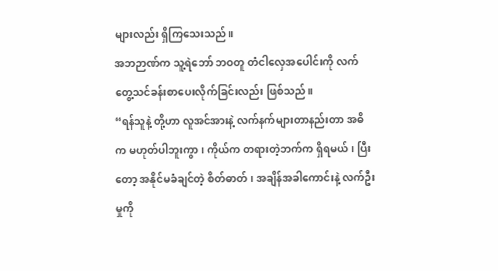များလည်း ရှိကြသေးသည်။
အဘဉာဏ်က သူ့ရဲဘော် ဘဝတူ တံငါလှေအပေါင်းကို လက်တွေ့သင်ခန်းစာပေးလိုက်ခြင်းလည်း ဖြစ်သည်။
“ရန်သူနဲ့ တို့ဟာ လူအင်အားနဲ့ လက်နက်များတာနည်းတာ အဓိက မဟုတ်ပါဘူးကွာ၊ ကိုယ်က တရားတဲ့ဘက်က ရှိရမယ်၊ ပြီးတော့ အနိုင်မခံချင်တဲ့ စိတ်ဓာတ်၊ အချိန်အခါကောင်းနဲ့ လက်ဦးမှုကို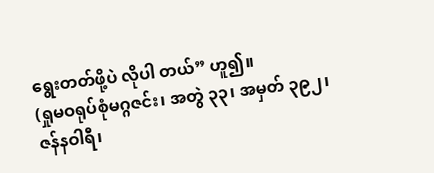ရွေးတတ်ဖို့ပဲ လိုပါ တယ်” ဟူ၍။
(ရှုမဝရုပ်စုံမဂ္ဂဇင်း၊ အတွဲ ၃၃၊ အမှတ် ၃၉၂၊
ဇန်နဝါရီ၊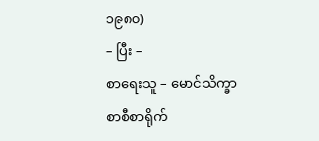၁၉၈၀)
– ပြီး –
စာရေးသူ – မောင်သိက္ခာ
စာစီစာရိုက်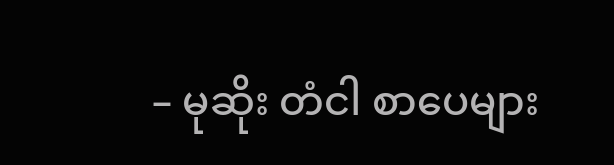– မုဆိုး တံငါ စာပေများ